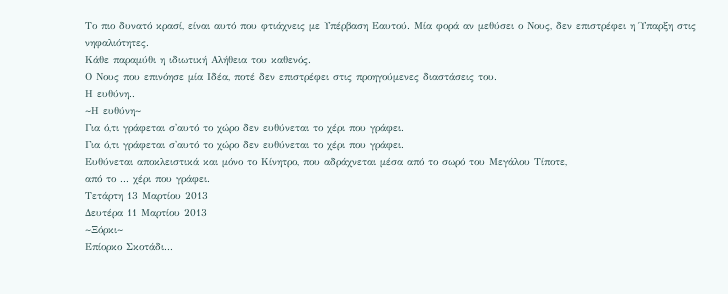Το πιο δυνατό κρασί, είναι αυτό που φτιάχνεις με Υπέρβαση Εαυτού. Μία φορά αν μεθύσει ο Νους, δεν επιστρέφει η Ύπαρξη στις νηφαλιότητες.
Κάθε παραμύθι η ιδιωτική Αλήθεια του καθενός.
Ο Νους που επινόησε μία Ιδέα, ποτέ δεν επιστρέφει στις προηγούμενες διαστάσεις του.
Η ευθύνη..
~Η ευθύνη~
Για ό,τι γράφεται σ'αυτό το χώρο δεν ευθύνεται το χέρι που γράφει.
Για ό,τι γράφεται σ'αυτό το χώρο δεν ευθύνεται το χέρι που γράφει.
Ευθύνεται αποκλειστικά και μόνο το Κίνητρο, που αδράχνεται μέσα από το σωρό του Μεγάλου Τίποτε,
από το ... χέρι που γράφει.
Τετάρτη 13 Μαρτίου 2013
Δευτέρα 11 Μαρτίου 2013
~Ξόρκι~
Επίορκο Σκοτάδι...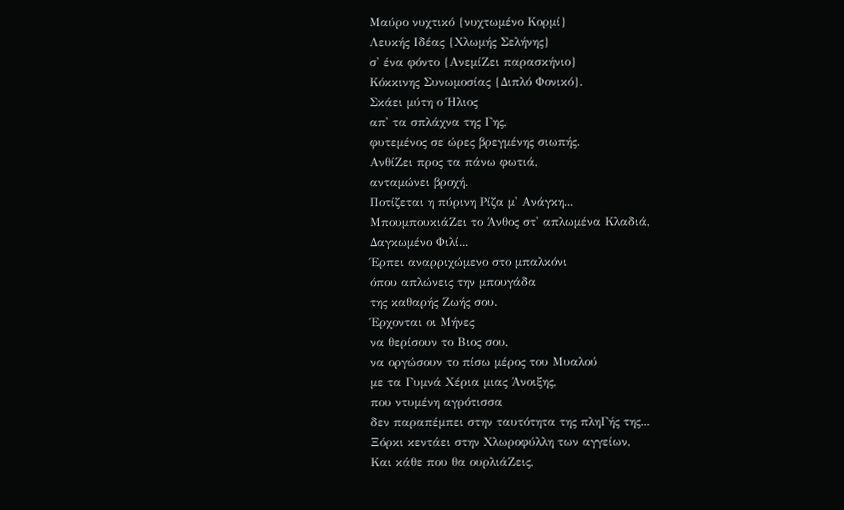Μαύρο νυχτικό {νυχτωμένο Κορμί}
Λευκής Ιδέας {Χλωμής Σελήνης}
σ' ένα φόντο {ΑνεμίΖει παρασκήνιο}
Κόκκινης Συνωμοσίας {Διπλό Φονικό}.
Σκάει μύτη ο Ήλιος
απ' τα σπλάχνα της Γης,
φυτεμένος σε ώρες βρεγμένης σιωπής.
ΑνθίΖει προς τα πάνω φωτιά,
ανταμώνει βροχή.
Ποτίζεται η πύρινη Ρίζα μ' Ανάγκη...
ΜπουμπουκιάΖει το Άνθος στ' απλωμένα Κλαδιά,
Δαγκωμένο Φιλί...
Έρπει αναρριχώμενο στο μπαλκόνι
όπου απλώνεις την μπουγάδα
της καθαρής Ζωής σου.
Έρχονται οι Μήνες
να θερίσουν το Βιος σου,
να οργώσουν το πίσω μέρος του Μυαλού
με τα Γυμνά Χέρια μιας Άνοιξης,
που ντυμένη αγρότισσα
δεν παραπέμπει στην ταυτότητα της πληΓής της...
Ξόρκι κεντάει στην Χλωροφύλλη των αγγείων,
Και κάθε που θα ουρλιάΖεις,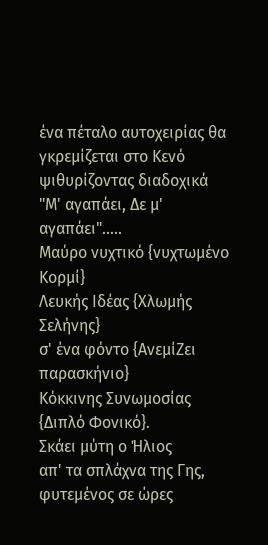ένα πέταλο αυτοχειρίας θα γκρεμίζεται στο Κενό
ψιθυρίζοντας διαδοχικά
"Μ' αγαπάει, Δε μ' αγαπάει".....
Μαύρο νυχτικό {νυχτωμένο Κορμί}
Λευκής Ιδέας {Χλωμής Σελήνης}
σ' ένα φόντο {ΑνεμίΖει παρασκήνιο}
Κόκκινης Συνωμοσίας {Διπλό Φονικό}.
Σκάει μύτη ο Ήλιος
απ' τα σπλάχνα της Γης,
φυτεμένος σε ώρες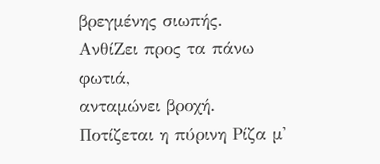βρεγμένης σιωπής.
ΑνθίΖει προς τα πάνω φωτιά,
ανταμώνει βροχή.
Ποτίζεται η πύρινη Ρίζα μ'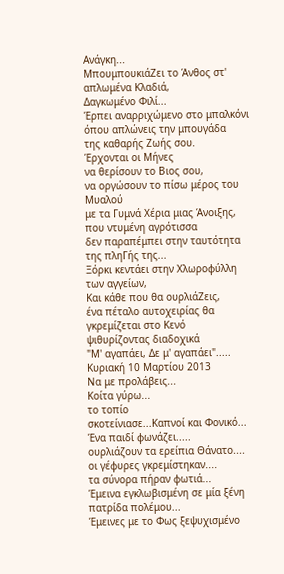Ανάγκη...
ΜπουμπουκιάΖει το Άνθος στ' απλωμένα Κλαδιά,
Δαγκωμένο Φιλί...
Έρπει αναρριχώμενο στο μπαλκόνι
όπου απλώνεις την μπουγάδα
της καθαρής Ζωής σου.
Έρχονται οι Μήνες
να θερίσουν το Βιος σου,
να οργώσουν το πίσω μέρος του Μυαλού
με τα Γυμνά Χέρια μιας Άνοιξης,
που ντυμένη αγρότισσα
δεν παραπέμπει στην ταυτότητα της πληΓής της...
Ξόρκι κεντάει στην Χλωροφύλλη των αγγείων,
Και κάθε που θα ουρλιάΖεις,
ένα πέταλο αυτοχειρίας θα γκρεμίζεται στο Κενό
ψιθυρίζοντας διαδοχικά
"Μ' αγαπάει, Δε μ' αγαπάει".....
Κυριακή 10 Μαρτίου 2013
Να με προλάβεις...
Κοίτα γύρω...
το τοπίο
σκοτείνιασε...Καπνοί και Φονικό...
Ένα παιδί φωνάζει.....
ουρλιάζουν τα ερείπια Θάνατο....
οι γέφυρες γκρεμίστηκαν....
τα σύνορα πήραν φωτιά...
Έμεινα εγκλωβισμένη σε μία ξένη πατρίδα πολέμου...
Έμεινες με το Φως ξεψυχισμένο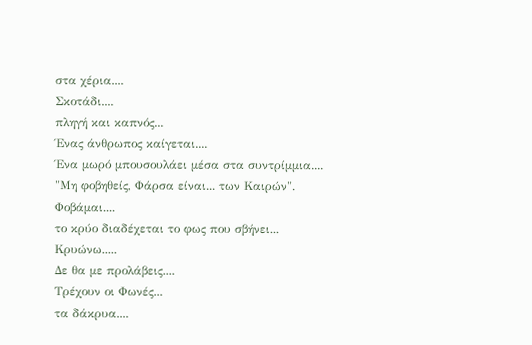στα χέρια....
Σκοτάδι....
πληγή και καπνός...
Ένας άνθρωπος καίγεται....
Ένα μωρό μπουσουλάει μέσα στα συντρίμμια....
"Μη φοβηθείς, Φάρσα είναι... των Καιρών".
Φοβάμαι....
το κρύο διαδέχεται το φως που σβήνει...
Κρυώνω.....
Δε θα με προλάβεις....
Τρέχουν οι Φωνές...
τα δάκρυα....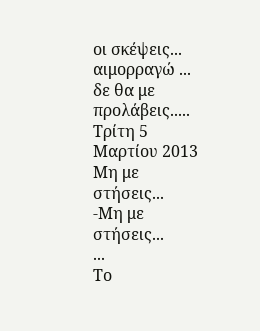οι σκέψεις...
αιμορραγώ ...
δε θα με προλάβεις.....
Τρίτη 5 Μαρτίου 2013
Μη με στήσεις...
-Μη με στήσεις...
...
Το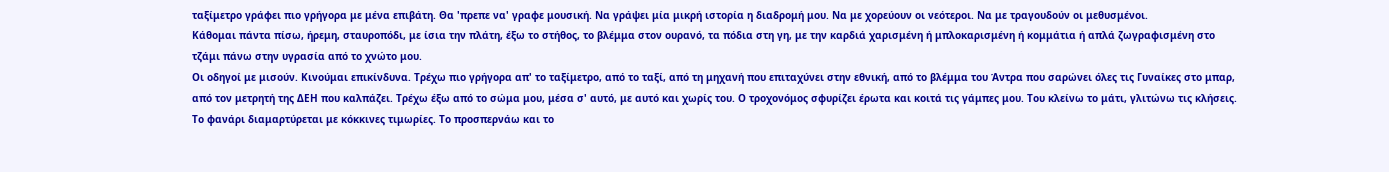ταξίμετρο γράφει πιο γρήγορα με μένα επιβάτη. Θα 'πρεπε να' γραφε μουσική. Να γράψει μία μικρή ιστορία η διαδρομή μου. Να με χορεύουν οι νεότεροι. Να με τραγουδούν οι μεθυσμένοι.
Κάθομαι πάντα πίσω, ήρεμη, σταυροπόδι, με ίσια την πλάτη, έξω το στήθος, το βλέμμα στον ουρανό, τα πόδια στη γη, με την καρδιά χαρισμένη ή μπλοκαρισμένη ή κομμάτια ή απλά ζωγραφισμένη στο τζάμι πάνω στην υγρασία από το χνώτο μου.
Οι οδηγοί με μισούν. Κινούμαι επικίνδυνα. Τρέχω πιο γρήγορα απ' το ταξίμετρο, από το ταξί, από τη μηχανή που επιταχύνει στην εθνική, από το βλέμμα του Άντρα που σαρώνει όλες τις Γυναίκες στο μπαρ, από τον μετρητή της ΔΕΗ που καλπάζει. Τρέχω έξω από το σώμα μου, μέσα σ' αυτό, με αυτό και χωρίς του. Ο τροχονόμος σφυρίζει έρωτα και κοιτά τις γάμπες μου. Του κλείνω το μάτι, γλιτώνω τις κλήσεις. Το φανάρι διαμαρτύρεται με κόκκινες τιμωρίες. Το προσπερνάω και το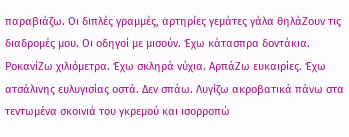παραβιάζω. Οι διπλές γραμμές, αρτηρίες γεμάτες γάλα θηλάΖουν τις διαδρομές μου. Οι οδηγοί με μισούν. Έχω κάτασπρα δοντάκια. ΡοκανίΖω χιλιόμετρα. Έχω σκληρά νύχια. ΑρπάΖω ευκαιρίες. Έχω ατσάλινης ευλυγισίας οστά. Δεν σπάω. Λυγίζω ακροβατικά πάνω στα τεντωμένα σκοινιά του γκρεμού και ισορροπώ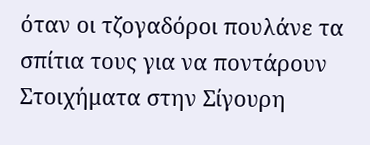όταν οι τζογαδόροι πουλάνε τα σπίτια τους για να ποντάρουν Στοιχήματα στην Σίγουρη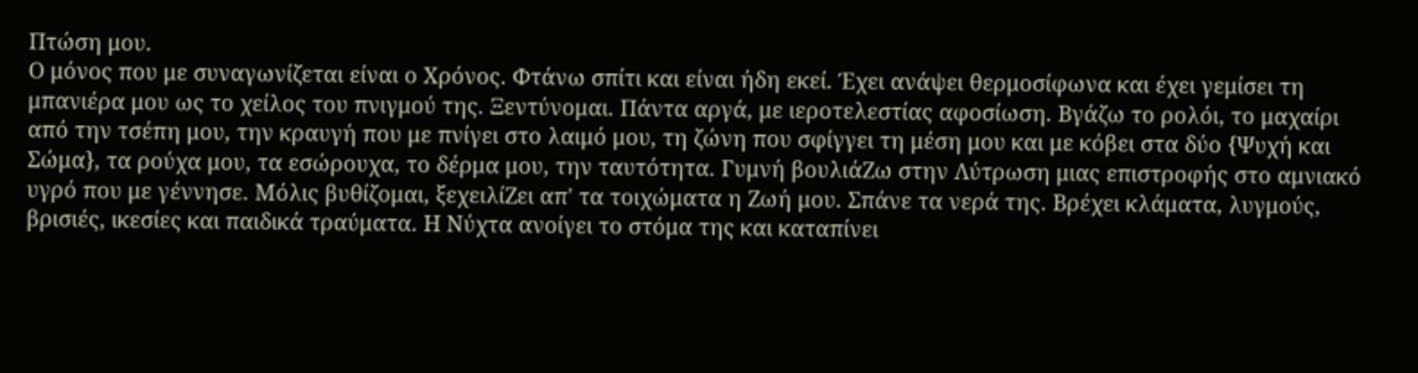Πτώση μου.
Ο μόνος που με συναγωνίζεται είναι ο Χρόνος. Φτάνω σπίτι και είναι ήδη εκεί. Έχει ανάψει θερμοσίφωνα και έχει γεμίσει τη μπανιέρα μου ως το χείλος του πνιγμού της. Ξεντύνομαι. Πάντα αργά, με ιεροτελεστίας αφοσίωση. Βγάζω το ρολόι, το μαχαίρι από την τσέπη μου, την κραυγή που με πνίγει στο λαιμό μου, τη ζώνη που σφίγγει τη μέση μου και με κόβει στα δύο {Ψυχή και Σώμα}, τα ρούχα μου, τα εσώρουχα, το δέρμα μου, την ταυτότητα. Γυμνή βουλιάΖω στην Λύτρωση μιας επιστροφής στο αμνιακό υγρό που με γέννησε. Μόλις βυθίζομαι, ξεχειλίΖει απ' τα τοιχώματα η Ζωή μου. Σπάνε τα νερά της. Βρέχει κλάματα, λυγμούς, βρισιές, ικεσίες και παιδικά τραύματα. Η Νύχτα ανοίγει το στόμα της και καταπίνει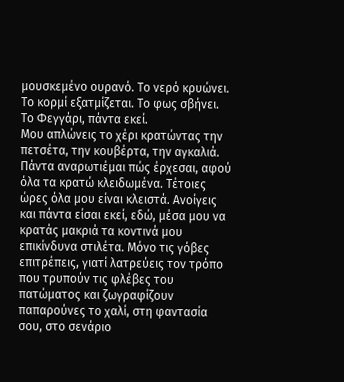μουσκεμένο ουρανό. Το νερό κρυώνει. Το κορμί εξατμίζεται. Το φως σβήνει. Το Φεγγάρι, πάντα εκεί.
Μου απλώνεις το χέρι κρατώντας την πετσέτα, την κουβέρτα, την αγκαλιά. Πάντα αναρωτιέμαι πώς έρχεσαι, αφού όλα τα κρατώ κλειδωμένα. Τέτοιες ώρες όλα μου είναι κλειστά. Ανοίγεις και πάντα είσαι εκεί, εδώ, μέσα μου να κρατάς μακριά τα κοντινά μου επικίνδυνα στιλέτα. Μόνο τις γόβες επιτρέπεις, γιατί λατρεύεις τον τρόπο που τρυπούν τις φλέβες του πατώματος και ζωγραφίζουν παπαρούνες το χαλί, στη φαντασία σου, στο σενάριο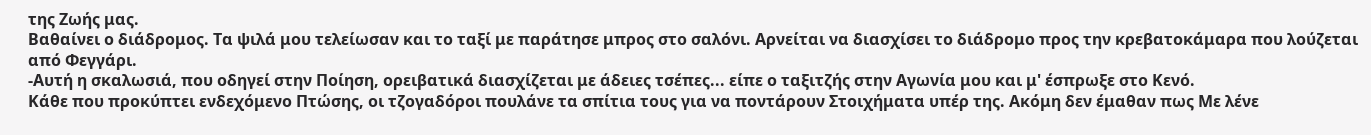της Ζωής μας.
Βαθαίνει ο διάδρομος. Τα ψιλά μου τελείωσαν και το ταξί με παράτησε μπρος στο σαλόνι. Αρνείται να διασχίσει το διάδρομο προς την κρεβατοκάμαρα που λούζεται από Φεγγάρι.
-Αυτή η σκαλωσιά, που οδηγεί στην Ποίηση, ορειβατικά διασχίζεται με άδειες τσέπες... είπε ο ταξιτζής στην Αγωνία μου και μ' έσπρωξε στο Κενό.
Κάθε που προκύπτει ενδεχόμενο Πτώσης, οι τζογαδόροι πουλάνε τα σπίτια τους για να ποντάρουν Στοιχήματα υπέρ της. Ακόμη δεν έμαθαν πως Με λένε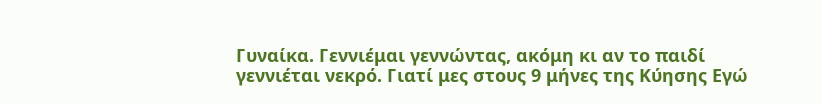Γυναίκα. Γεννιέμαι γεννώντας, ακόμη κι αν το παιδί γεννιέται νεκρό. Γιατί μες στους 9 μήνες της Κύησης Εγώ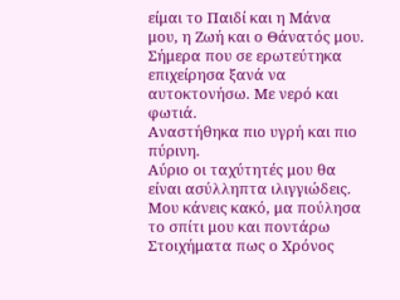είμαι το Παιδί και η Μάνα μου, η Ζωή και ο Θάνατός μου.
Σήμερα που σε ερωτεύτηκα επιχείρησα ξανά να αυτοκτονήσω. Με νερό και φωτιά.
Αναστήθηκα πιο υγρή και πιο πύρινη.
Αύριο οι ταχύτητές μου θα είναι ασύλληπτα ιλιγγιώδεις.
Μου κάνεις κακό, μα πούλησα το σπίτι μου και ποντάρω Στοιχήματα πως ο Χρόνος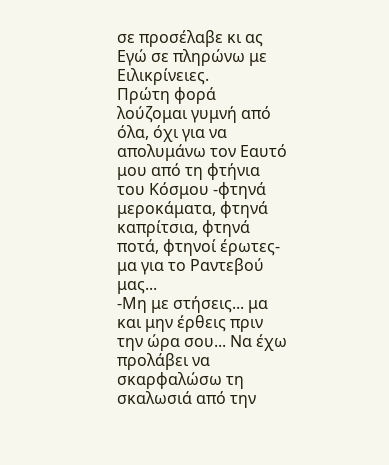σε προσέλαβε κι ας Εγώ σε πληρώνω με Ειλικρίνειες.
Πρώτη φορά λούζομαι γυμνή από όλα, όχι για να απολυμάνω τον Εαυτό μου από τη φτήνια του Κόσμου -φτηνά μεροκάματα, φτηνά καπρίτσια, φτηνά ποτά, φτηνοί έρωτες- μα για το Ραντεβού μας...
-Μη με στήσεις... μα και μην έρθεις πριν την ώρα σου... Να έχω προλάβει να σκαρφαλώσω τη σκαλωσιά από την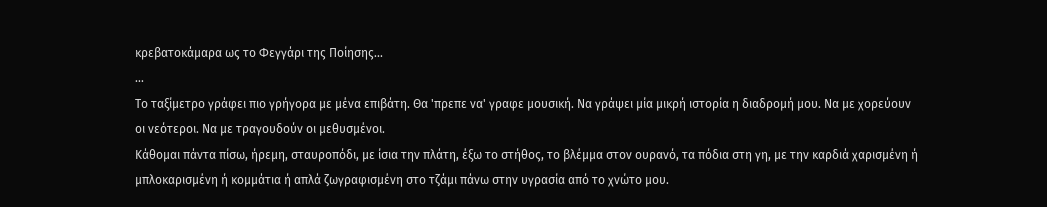κρεβατοκάμαρα ως το Φεγγάρι της Ποίησης...
...
Το ταξίμετρο γράφει πιο γρήγορα με μένα επιβάτη. Θα 'πρεπε να' γραφε μουσική. Να γράψει μία μικρή ιστορία η διαδρομή μου. Να με χορεύουν οι νεότεροι. Να με τραγουδούν οι μεθυσμένοι.
Κάθομαι πάντα πίσω, ήρεμη, σταυροπόδι, με ίσια την πλάτη, έξω το στήθος, το βλέμμα στον ουρανό, τα πόδια στη γη, με την καρδιά χαρισμένη ή μπλοκαρισμένη ή κομμάτια ή απλά ζωγραφισμένη στο τζάμι πάνω στην υγρασία από το χνώτο μου.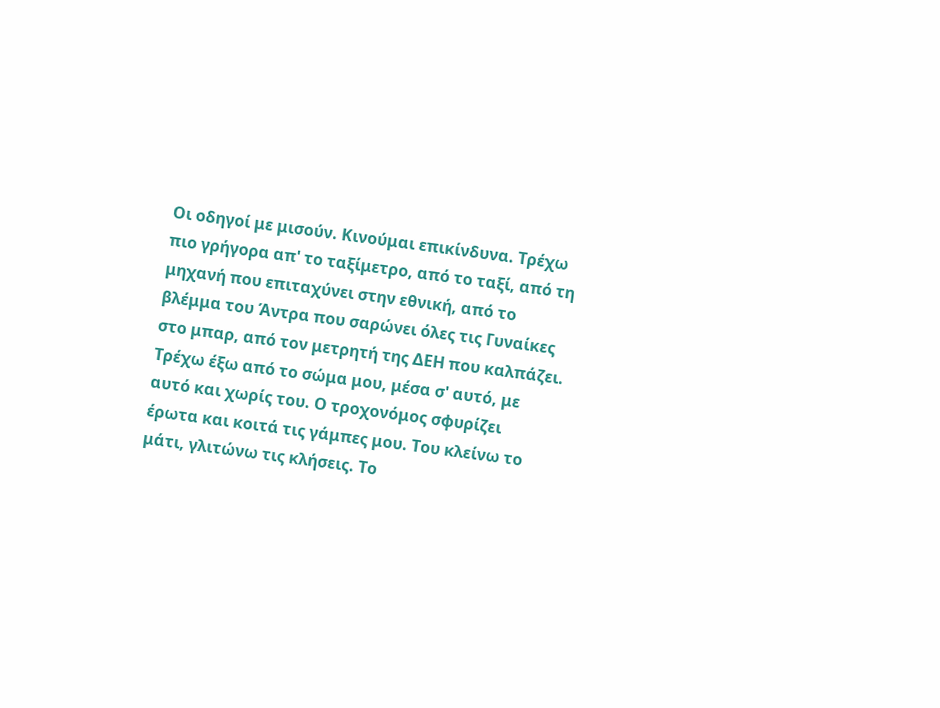Οι οδηγοί με μισούν. Κινούμαι επικίνδυνα. Τρέχω πιο γρήγορα απ' το ταξίμετρο, από το ταξί, από τη μηχανή που επιταχύνει στην εθνική, από το βλέμμα του Άντρα που σαρώνει όλες τις Γυναίκες στο μπαρ, από τον μετρητή της ΔΕΗ που καλπάζει. Τρέχω έξω από το σώμα μου, μέσα σ' αυτό, με αυτό και χωρίς του. Ο τροχονόμος σφυρίζει έρωτα και κοιτά τις γάμπες μου. Του κλείνω το μάτι, γλιτώνω τις κλήσεις. Το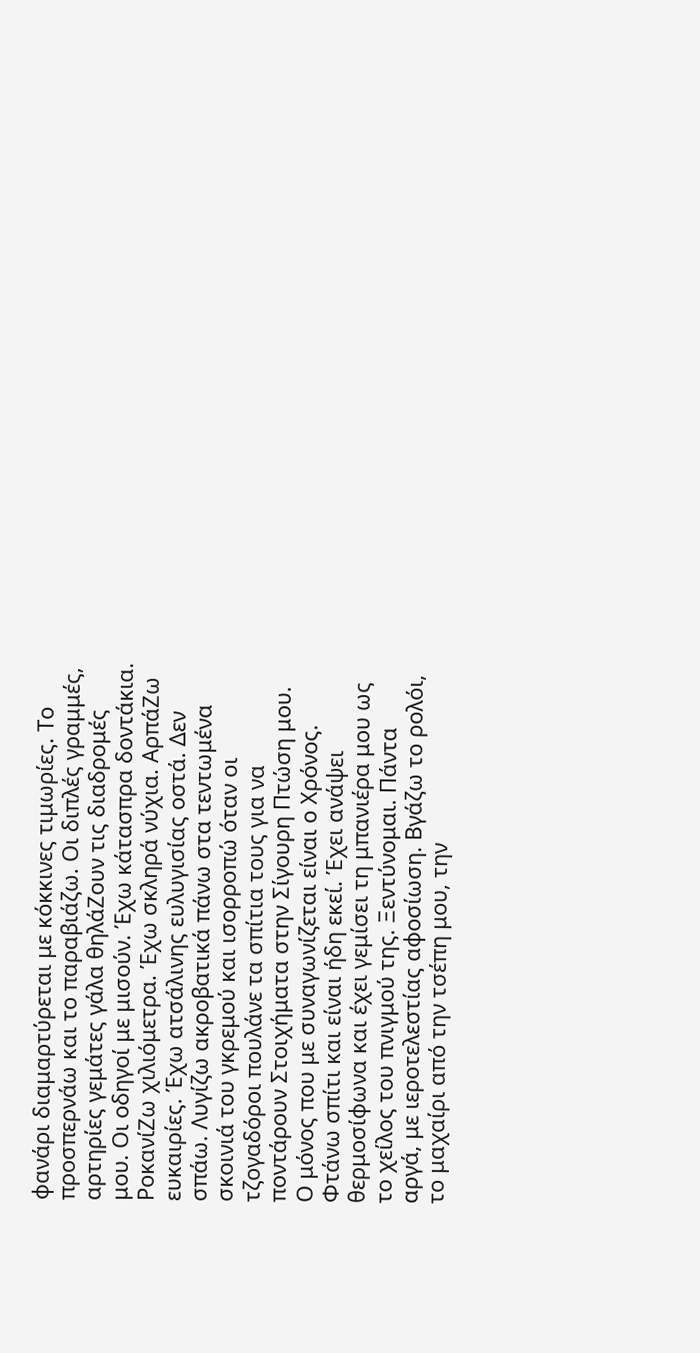φανάρι διαμαρτύρεται με κόκκινες τιμωρίες. Το προσπερνάω και το παραβιάζω. Οι διπλές γραμμές, αρτηρίες γεμάτες γάλα θηλάΖουν τις διαδρομές μου. Οι οδηγοί με μισούν. Έχω κάτασπρα δοντάκια. ΡοκανίΖω χιλιόμετρα. Έχω σκληρά νύχια. ΑρπάΖω ευκαιρίες. Έχω ατσάλινης ευλυγισίας οστά. Δεν σπάω. Λυγίζω ακροβατικά πάνω στα τεντωμένα σκοινιά του γκρεμού και ισορροπώ όταν οι τζογαδόροι πουλάνε τα σπίτια τους για να ποντάρουν Στοιχήματα στην Σίγουρη Πτώση μου.
Ο μόνος που με συναγωνίζεται είναι ο Χρόνος. Φτάνω σπίτι και είναι ήδη εκεί. Έχει ανάψει θερμοσίφωνα και έχει γεμίσει τη μπανιέρα μου ως το χείλος του πνιγμού της. Ξεντύνομαι. Πάντα αργά, με ιεροτελεστίας αφοσίωση. Βγάζω το ρολόι, το μαχαίρι από την τσέπη μου, την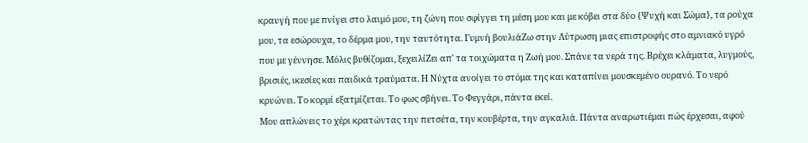κραυγή που με πνίγει στο λαιμό μου, τη ζώνη που σφίγγει τη μέση μου και με κόβει στα δύο {Ψυχή και Σώμα}, τα ρούχα μου, τα εσώρουχα, το δέρμα μου, την ταυτότητα. Γυμνή βουλιάΖω στην Λύτρωση μιας επιστροφής στο αμνιακό υγρό που με γέννησε. Μόλις βυθίζομαι, ξεχειλίΖει απ' τα τοιχώματα η Ζωή μου. Σπάνε τα νερά της. Βρέχει κλάματα, λυγμούς, βρισιές, ικεσίες και παιδικά τραύματα. Η Νύχτα ανοίγει το στόμα της και καταπίνει μουσκεμένο ουρανό. Το νερό κρυώνει. Το κορμί εξατμίζεται. Το φως σβήνει. Το Φεγγάρι, πάντα εκεί.
Μου απλώνεις το χέρι κρατώντας την πετσέτα, την κουβέρτα, την αγκαλιά. Πάντα αναρωτιέμαι πώς έρχεσαι, αφού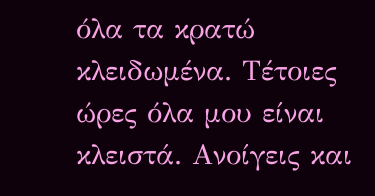όλα τα κρατώ κλειδωμένα. Τέτοιες ώρες όλα μου είναι κλειστά. Ανοίγεις και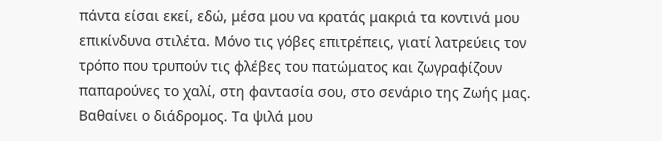πάντα είσαι εκεί, εδώ, μέσα μου να κρατάς μακριά τα κοντινά μου επικίνδυνα στιλέτα. Μόνο τις γόβες επιτρέπεις, γιατί λατρεύεις τον τρόπο που τρυπούν τις φλέβες του πατώματος και ζωγραφίζουν παπαρούνες το χαλί, στη φαντασία σου, στο σενάριο της Ζωής μας.
Βαθαίνει ο διάδρομος. Τα ψιλά μου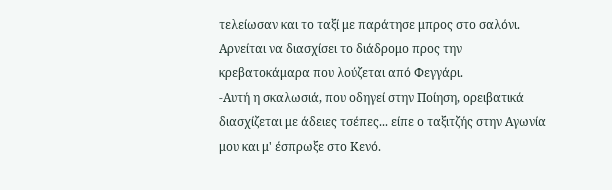τελείωσαν και το ταξί με παράτησε μπρος στο σαλόνι. Αρνείται να διασχίσει το διάδρομο προς την κρεβατοκάμαρα που λούζεται από Φεγγάρι.
-Αυτή η σκαλωσιά, που οδηγεί στην Ποίηση, ορειβατικά διασχίζεται με άδειες τσέπες... είπε ο ταξιτζής στην Αγωνία μου και μ' έσπρωξε στο Κενό.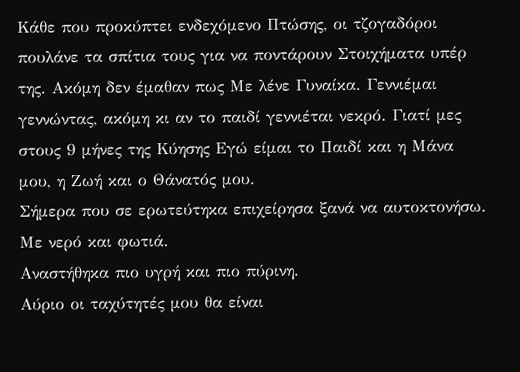Κάθε που προκύπτει ενδεχόμενο Πτώσης, οι τζογαδόροι πουλάνε τα σπίτια τους για να ποντάρουν Στοιχήματα υπέρ της. Ακόμη δεν έμαθαν πως Με λένε Γυναίκα. Γεννιέμαι γεννώντας, ακόμη κι αν το παιδί γεννιέται νεκρό. Γιατί μες στους 9 μήνες της Κύησης Εγώ είμαι το Παιδί και η Μάνα μου, η Ζωή και ο Θάνατός μου.
Σήμερα που σε ερωτεύτηκα επιχείρησα ξανά να αυτοκτονήσω. Με νερό και φωτιά.
Αναστήθηκα πιο υγρή και πιο πύρινη.
Αύριο οι ταχύτητές μου θα είναι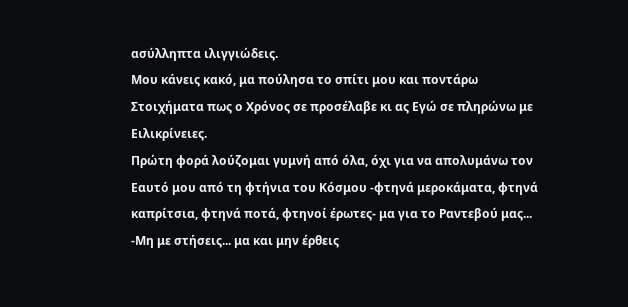ασύλληπτα ιλιγγιώδεις.
Μου κάνεις κακό, μα πούλησα το σπίτι μου και ποντάρω Στοιχήματα πως ο Χρόνος σε προσέλαβε κι ας Εγώ σε πληρώνω με Ειλικρίνειες.
Πρώτη φορά λούζομαι γυμνή από όλα, όχι για να απολυμάνω τον Εαυτό μου από τη φτήνια του Κόσμου -φτηνά μεροκάματα, φτηνά καπρίτσια, φτηνά ποτά, φτηνοί έρωτες- μα για το Ραντεβού μας...
-Μη με στήσεις... μα και μην έρθεις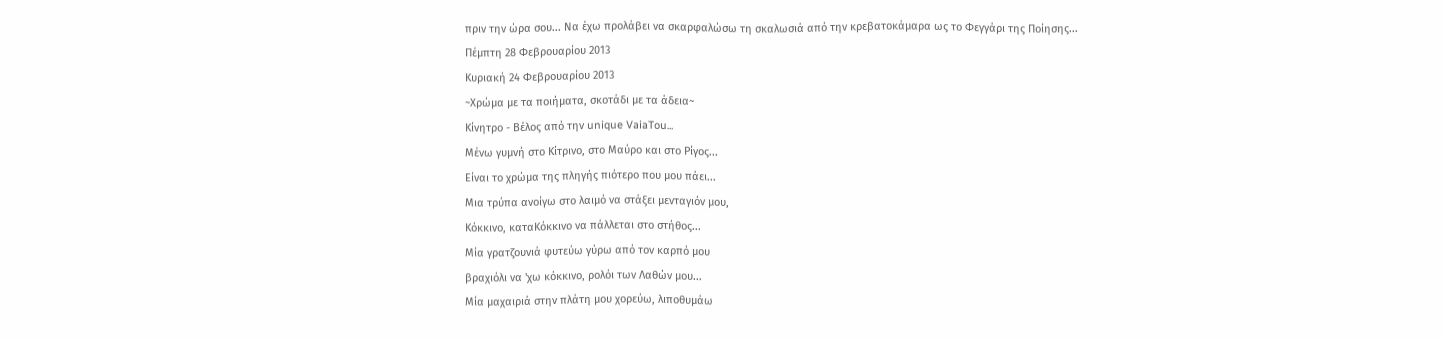πριν την ώρα σου... Να έχω προλάβει να σκαρφαλώσω τη σκαλωσιά από την κρεβατοκάμαρα ως το Φεγγάρι της Ποίησης...
Πέμπτη 28 Φεβρουαρίου 2013
Κυριακή 24 Φεβρουαρίου 2013
~Χρώμα με τα ποιήματα, σκοτάδι με τα άδεια~
Κίνητρο - Βέλος από την unique VaiaTou...
Μένω γυμνή στο Κίτρινο, στο Μαύρο και στο Ρίγος...
Είναι το χρώμα της πληγής πιότερο που μου πάει...
Μια τρύπα ανοίγω στο λαιμό να στάξει μενταγιόν μου,
Κόκκινο, καταΚόκκινο να πάλλεται στο στήθος...
Μία γρατζουνιά φυτεύω γύρω από τον καρπό μου
βραχιόλι να 'χω κόκκινο, ρολόι των Λαθών μου...
Μία μαχαιριά στην πλάτη μου χορεύω, λιποθυμάω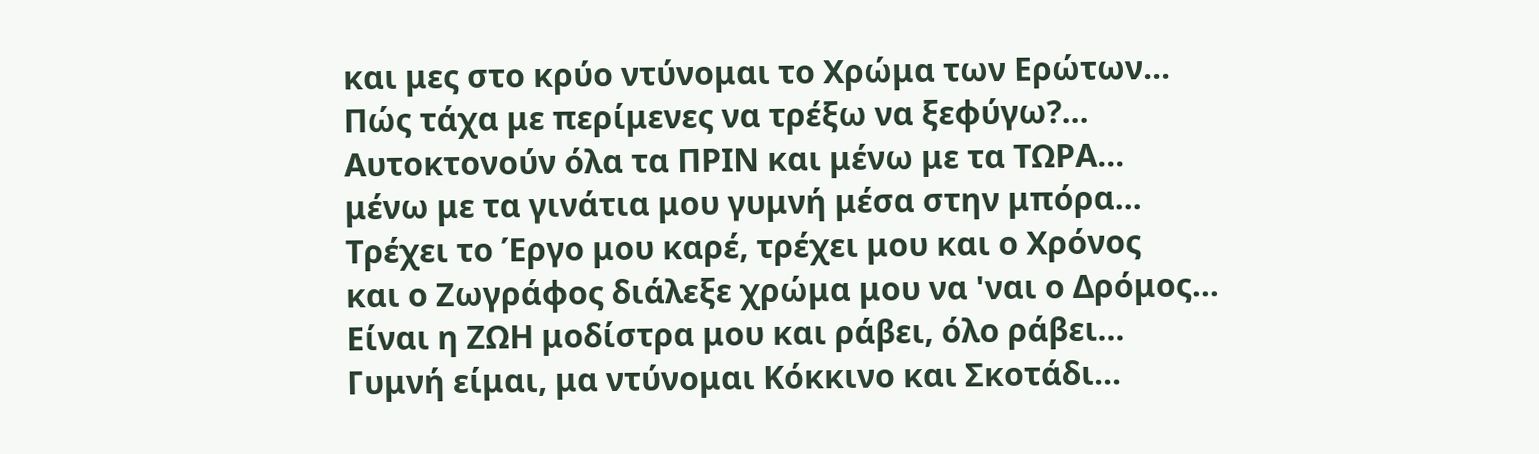και μες στο κρύο ντύνομαι το Χρώμα των Ερώτων...
Πώς τάχα με περίμενες να τρέξω να ξεφύγω?...
Αυτοκτονούν όλα τα ΠΡΙΝ και μένω με τα ΤΩΡΑ...
μένω με τα γινάτια μου γυμνή μέσα στην μπόρα...
Τρέχει το Έργο μου καρέ, τρέχει μου και ο Χρόνος
και ο Ζωγράφος διάλεξε χρώμα μου να 'ναι ο Δρόμος...
Είναι η ΖΩΗ μοδίστρα μου και ράβει, όλο ράβει...
Γυμνή είμαι, μα ντύνομαι Κόκκινο και Σκοτάδι...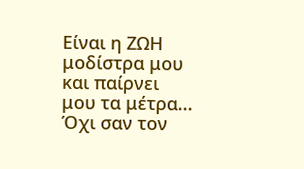Είναι η ΖΩΗ μοδίστρα μου και παίρνει μου τα μέτρα...
Όχι σαν τον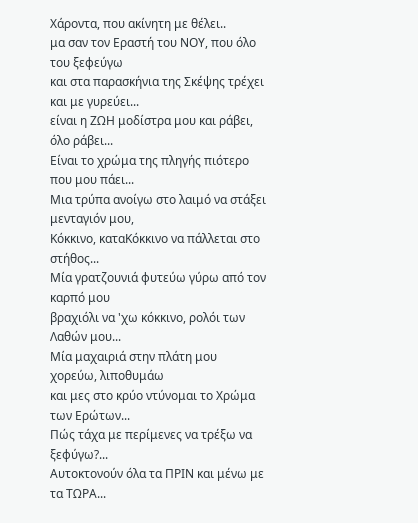Χάροντα, που ακίνητη με θέλει..
μα σαν τον Εραστή του ΝΟΥ, που όλο του ξεφεύγω
και στα παρασκήνια της Σκέψης τρέχει και με γυρεύει...
είναι η ΖΩΗ μοδίστρα μου και ράβει, όλο ράβει...
Είναι το χρώμα της πληγής πιότερο που μου πάει...
Μια τρύπα ανοίγω στο λαιμό να στάξει μενταγιόν μου,
Κόκκινο, καταΚόκκινο να πάλλεται στο στήθος...
Μία γρατζουνιά φυτεύω γύρω από τον καρπό μου
βραχιόλι να 'χω κόκκινο, ρολόι των Λαθών μου...
Μία μαχαιριά στην πλάτη μου χορεύω, λιποθυμάω
και μες στο κρύο ντύνομαι το Χρώμα των Ερώτων...
Πώς τάχα με περίμενες να τρέξω να ξεφύγω?...
Αυτοκτονούν όλα τα ΠΡΙΝ και μένω με τα ΤΩΡΑ...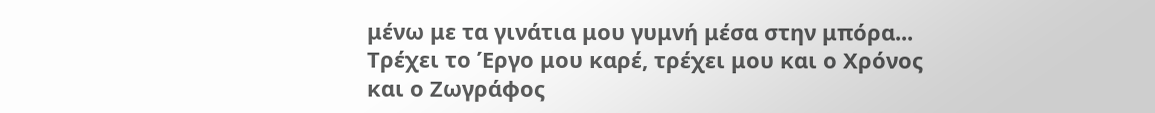μένω με τα γινάτια μου γυμνή μέσα στην μπόρα...
Τρέχει το Έργο μου καρέ, τρέχει μου και ο Χρόνος
και ο Ζωγράφος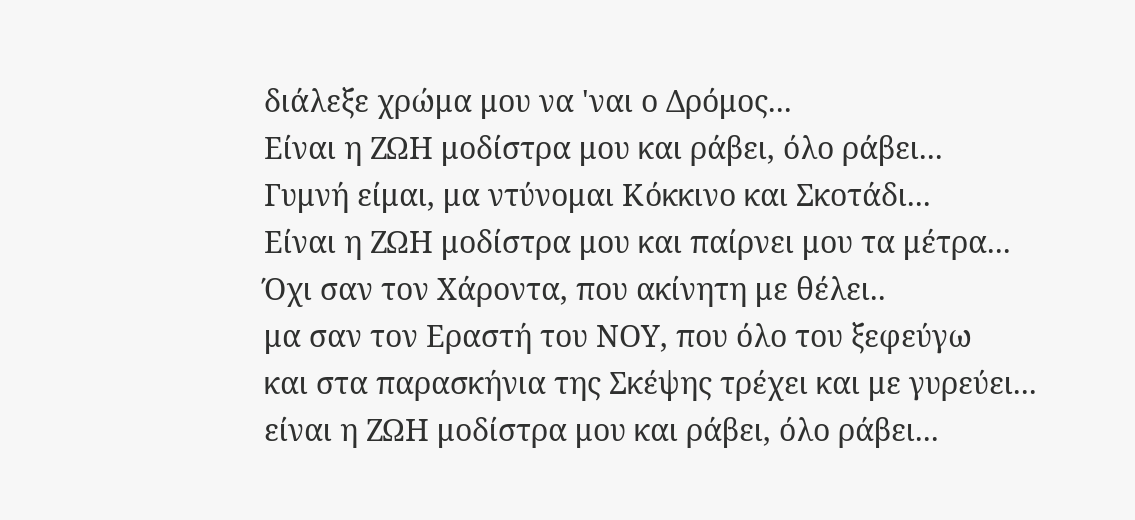διάλεξε χρώμα μου να 'ναι ο Δρόμος...
Είναι η ΖΩΗ μοδίστρα μου και ράβει, όλο ράβει...
Γυμνή είμαι, μα ντύνομαι Κόκκινο και Σκοτάδι...
Είναι η ΖΩΗ μοδίστρα μου και παίρνει μου τα μέτρα...
Όχι σαν τον Χάροντα, που ακίνητη με θέλει..
μα σαν τον Εραστή του ΝΟΥ, που όλο του ξεφεύγω
και στα παρασκήνια της Σκέψης τρέχει και με γυρεύει...
είναι η ΖΩΗ μοδίστρα μου και ράβει, όλο ράβει...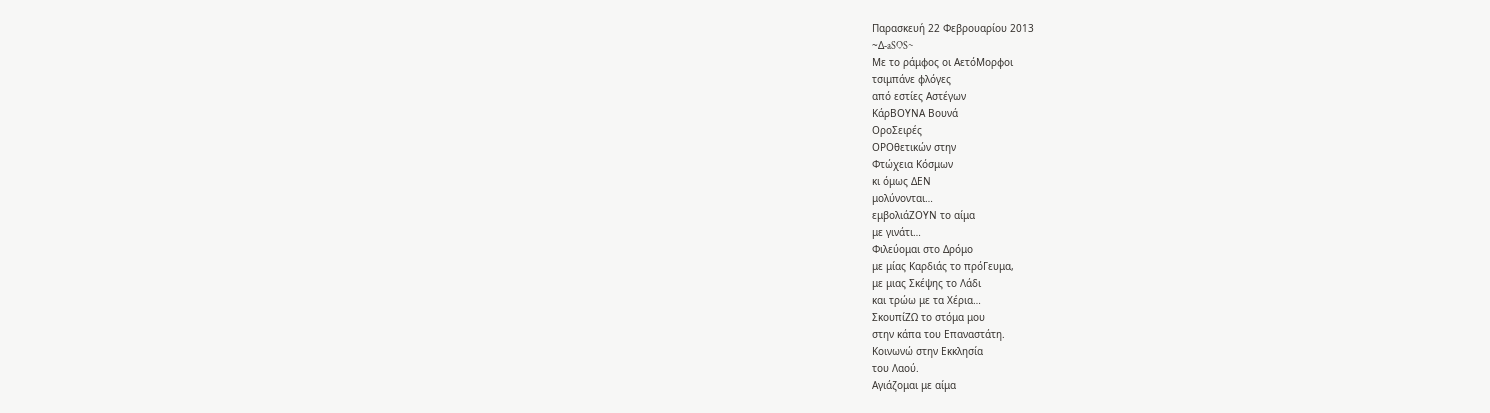Παρασκευή 22 Φεβρουαρίου 2013
~Δ-aSOS~
Με το ράμφος οι ΑετόΜορφοι
τσιμπάνε φλόγες
από εστίες Αστέγων
ΚάρΒΟΥΝΑ Βουνά
ΟροΣειρές
ΟΡΟθετικών στην
Φτώχεια Κόσμων
κι όμως ΔΕΝ
μολύνονται…
εμβολιάΖΟΥΝ το αίμα
με γινάτι…
Φιλεύομαι στο Δρόμο
με μίας Καρδιάς το πρόΓευμα,
με μιας Σκέψης το Λάδι
και τρώω με τα Χέρια…
ΣκουπίΖΩ το στόμα μου
στην κάπα του Επαναστάτη.
Κοινωνώ στην Εκκλησία
του Λαού.
Αγιάζομαι με αίμα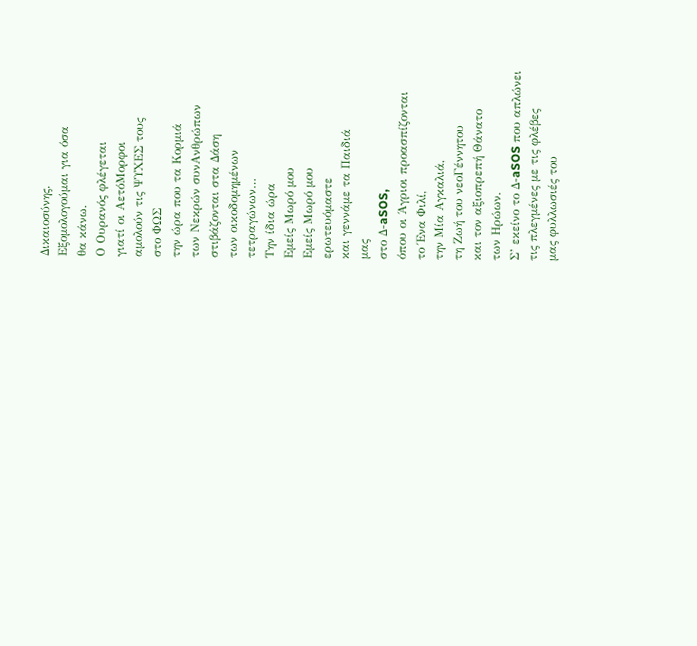Δικαιοσύνης.
Εξομολογούμαι για όσα
θα κάνω.
Ο Ουρανός φλέγεται
γιατί οι ΑετόΜορφοι
αμολούν τις ΨΥΧΕΣ τους
στο ΦΩΣ
την ώρα που τα Κορμιά
των Νεκρών συνΑνθρώπων
στιβάζονται στα Δάση
των οικοδομημένων
τετραγώνων…
Την ίδια ώρα
Εμείς Μωρό μου
Εμείς Μωρό μου
ερωτευόμαστε
και γεννάμε τα Παιδιά
μας
στο Δ-aSOS,
όπου οι Άγριοι προασπίζονται
το Ένα Φιλί,
την Μία Αγκαλιά,
τη Ζωή του νεοΓέννητου
και τον αξιοπρεπή Θάνατο
των Ηρώων.
Σ’ εκείνο το Δ-aSOS που απλώνει
τις πλεγμένες με τις φλέβες
μας φυλλωσιές του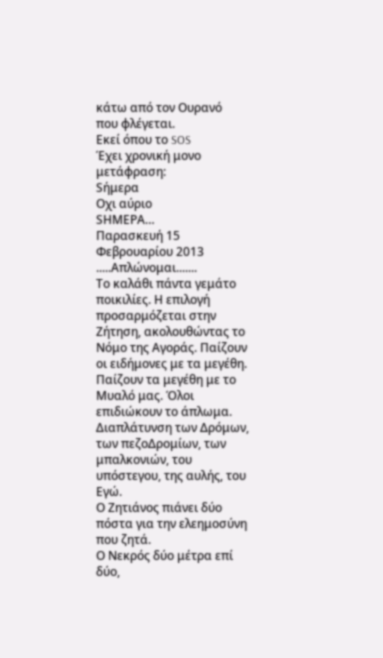κάτω από τον Ουρανό
που φλέγεται.
Εκεί όπου το SOS
Έχει χρονική μονο μετάφραση:
Sήμερα
Oχι αύριο
SΗΜΕΡΑ…
Παρασκευή 15 Φεβρουαρίου 2013
.....Απλώνομαι.......
Το καλάθι πάντα γεμάτο ποικιλίες. Η επιλογή προσαρμόζεται στην Ζήτηση, ακολουθώντας το Νόμο της Αγοράς. Παίζουν οι ειδήμονες με τα μεγέθη. Παίζουν τα μεγέθη με το Μυαλό μας. Όλοι επιδιώκουν το άπλωμα. Διαπλάτυνση των Δρόμων, των πεζοΔρομίων, των μπαλκονιών, του υπόστεγου, της αυλής, του Εγώ.
Ο Ζητιάνος πιάνει δύο πόστα για την ελεημοσύνη που ζητά.
Ο Νεκρός δύο μέτρα επί δύο,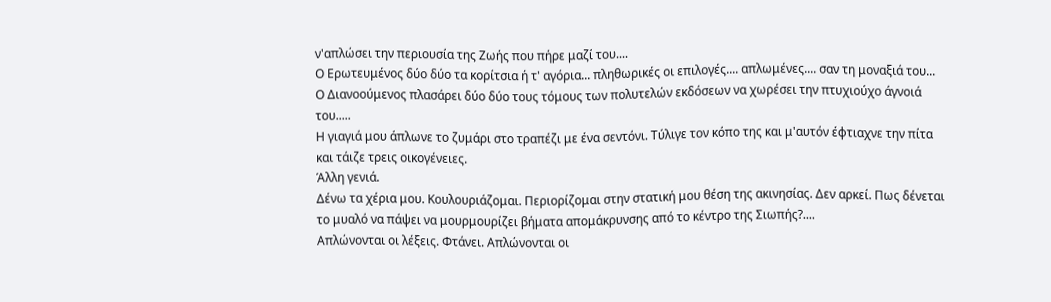ν'απλώσει την περιουσία της Ζωής που πήρε μαζί του....
Ο Ερωτευμένος δύο δύο τα κορίτσια ή τ' αγόρια... πληθωρικές οι επιλογές.... απλωμένες.... σαν τη μοναξιά του...
Ο Διανοούμενος πλασάρει δύο δύο τους τόμους των πολυτελών εκδόσεων να χωρέσει την πτυχιούχο άγνοιά του.....
Η γιαγιά μου άπλωνε το ζυμάρι στο τραπέζι με ένα σεντόνι. Τύλιγε τον κόπο της και μ'αυτόν έφτιαχνε την πίτα και τάιζε τρεις οικογένειες.
Άλλη γενιά.
Δένω τα χέρια μου. Κουλουριάζομαι. Περιορίζομαι στην στατική μου θέση της ακινησίας. Δεν αρκεί. Πως δένεται το μυαλό να πάψει να μουρμουρίζει βήματα απομάκρυνσης από το κέντρο της Σιωπής?....
Απλώνονται οι λέξεις. Φτάνει. Απλώνονται οι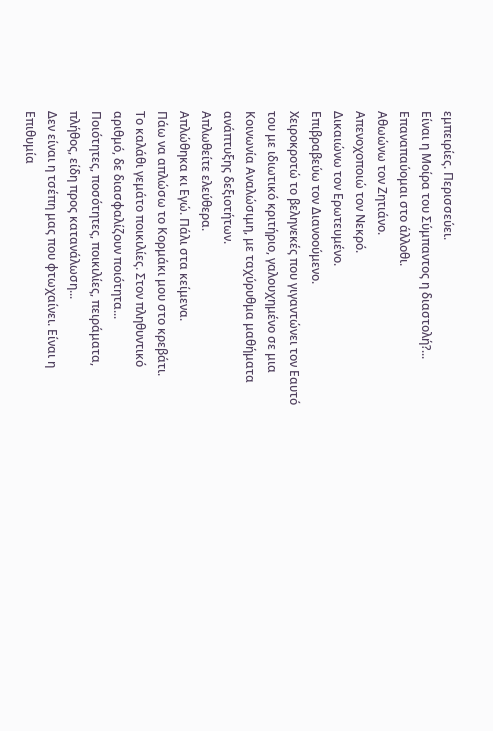εμπειρίες. Περισσεύει.
Είναι η Μοίρα του Σύμπαντος η διαστολή?...
Επαναπαύομαι στο άλλοθι.
Αθωώνω τον Ζητιάνο.
Απενοχοποιώ τον Νεκρό.
Δικαιώνω τον Ερωτευμένο.
Επιβραβεύω τον Διανοούμενο.
Χειροκροτώ το βεληνεκές που γιγαντώνει τον Εαυτό του με ιδιωτικό κριτήριο, γαλουχημένο σε μια Κοινωνία Αναλώσιμη, με ταχύρυθμα μαθήματα ανάπτυξης δεξιοτήτων.
Απλωθείτε ελεύθερα.
Απλώθηκα κι Εγώ. Πάλι στα κείμενα.
Πάω να απλώσω το Κορμάκι μου στο κρεβάτι.
Το καλάθι γεμάτο ποικιλίες. Στον πληθυντικό αριθμό, δε διασφαλίζουν ποιότητα...
Ποιότητες, ποσότητες, ποικιλίες, πειράματα, πλήθος, είδη προς κατανάλωση...
Δεν είναι η τσέπη μας που φτωχαίνει. Είναι η Επιθυμία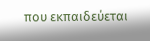που εκπαιδεύεται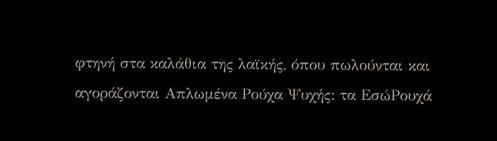φτηνή στα καλάθια της λαϊκής, όπου πωλούνται και αγοράζονται Απλωμένα Ρούχα Ψυχής: τα ΕσώΡουχά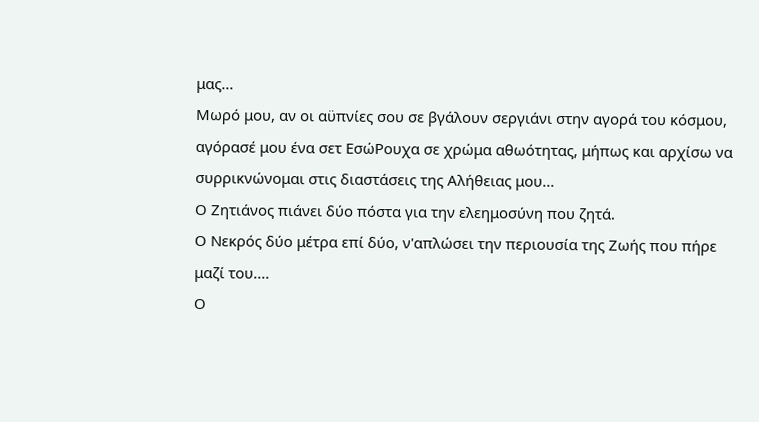μας...
Μωρό μου, αν οι αϋπνίες σου σε βγάλουν σεργιάνι στην αγορά του κόσμου, αγόρασέ μου ένα σετ ΕσώΡουχα σε χρώμα αθωότητας, μήπως και αρχίσω να συρρικνώνομαι στις διαστάσεις της Αλήθειας μου...
Ο Ζητιάνος πιάνει δύο πόστα για την ελεημοσύνη που ζητά.
Ο Νεκρός δύο μέτρα επί δύο, ν'απλώσει την περιουσία της Ζωής που πήρε μαζί του....
Ο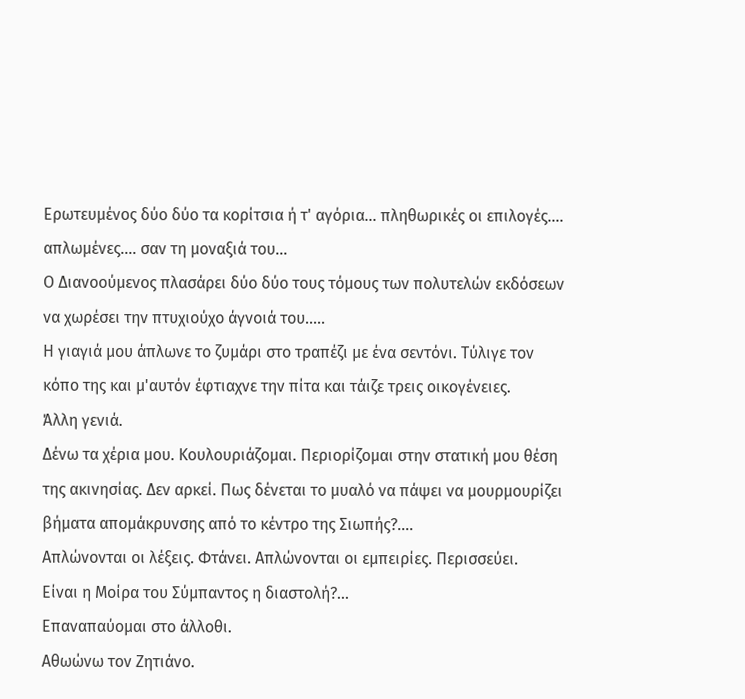Ερωτευμένος δύο δύο τα κορίτσια ή τ' αγόρια... πληθωρικές οι επιλογές.... απλωμένες.... σαν τη μοναξιά του...
Ο Διανοούμενος πλασάρει δύο δύο τους τόμους των πολυτελών εκδόσεων να χωρέσει την πτυχιούχο άγνοιά του.....
Η γιαγιά μου άπλωνε το ζυμάρι στο τραπέζι με ένα σεντόνι. Τύλιγε τον κόπο της και μ'αυτόν έφτιαχνε την πίτα και τάιζε τρεις οικογένειες.
Άλλη γενιά.
Δένω τα χέρια μου. Κουλουριάζομαι. Περιορίζομαι στην στατική μου θέση της ακινησίας. Δεν αρκεί. Πως δένεται το μυαλό να πάψει να μουρμουρίζει βήματα απομάκρυνσης από το κέντρο της Σιωπής?....
Απλώνονται οι λέξεις. Φτάνει. Απλώνονται οι εμπειρίες. Περισσεύει.
Είναι η Μοίρα του Σύμπαντος η διαστολή?...
Επαναπαύομαι στο άλλοθι.
Αθωώνω τον Ζητιάνο.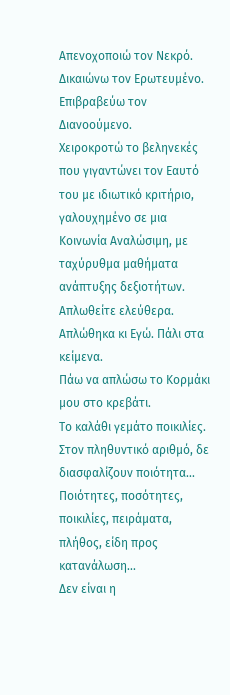Απενοχοποιώ τον Νεκρό.
Δικαιώνω τον Ερωτευμένο.
Επιβραβεύω τον Διανοούμενο.
Χειροκροτώ το βεληνεκές που γιγαντώνει τον Εαυτό του με ιδιωτικό κριτήριο, γαλουχημένο σε μια Κοινωνία Αναλώσιμη, με ταχύρυθμα μαθήματα ανάπτυξης δεξιοτήτων.
Απλωθείτε ελεύθερα.
Απλώθηκα κι Εγώ. Πάλι στα κείμενα.
Πάω να απλώσω το Κορμάκι μου στο κρεβάτι.
Το καλάθι γεμάτο ποικιλίες. Στον πληθυντικό αριθμό, δε διασφαλίζουν ποιότητα...
Ποιότητες, ποσότητες, ποικιλίες, πειράματα, πλήθος, είδη προς κατανάλωση...
Δεν είναι η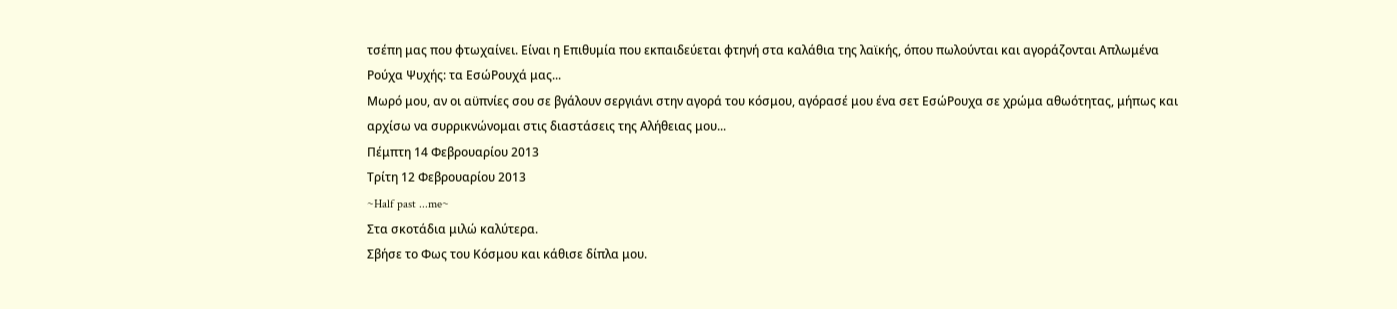τσέπη μας που φτωχαίνει. Είναι η Επιθυμία που εκπαιδεύεται φτηνή στα καλάθια της λαϊκής, όπου πωλούνται και αγοράζονται Απλωμένα Ρούχα Ψυχής: τα ΕσώΡουχά μας...
Μωρό μου, αν οι αϋπνίες σου σε βγάλουν σεργιάνι στην αγορά του κόσμου, αγόρασέ μου ένα σετ ΕσώΡουχα σε χρώμα αθωότητας, μήπως και αρχίσω να συρρικνώνομαι στις διαστάσεις της Αλήθειας μου...
Πέμπτη 14 Φεβρουαρίου 2013
Τρίτη 12 Φεβρουαρίου 2013
~Half past ...me~
Στα σκοτάδια μιλώ καλύτερα.
Σβήσε το Φως του Κόσμου και κάθισε δίπλα μου.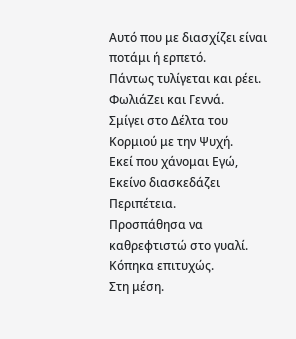Αυτό που με διασχίζει είναι ποτάμι ή ερπετό.
Πάντως τυλίγεται και ρέει.
ΦωλιάΖει και Γεννά.
Σμίγει στο Δέλτα του Κορμιού με την Ψυχή.
Εκεί που χάνομαι Εγώ,
Εκείνο διασκεδάζει Περιπέτεια.
Προσπάθησα να καθρεφτιστώ στο γυαλί.
Κόπηκα επιτυχώς.
Στη μέση.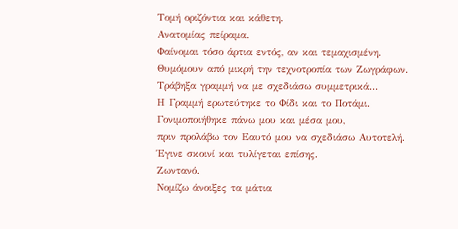Τομή οριζόντια και κάθετη.
Ανατομίας πείραμα.
Φαίνομαι τόσο άρτια εντός, αν και τεμαχισμένη.
Θυμόμουν από μικρή την τεχνοτροπία των Ζωγράφων.
Τράβηξα γραμμή να με σχεδιάσω συμμετρικά...
Η Γραμμή ερωτεύτηκε το Φίδι και το Ποτάμι.
Γονιμοποιήθηκε πάνω μου και μέσα μου,
πριν προλάβω τον Εαυτό μου να σχεδιάσω Αυτοτελή.
Έγινε σκοινί και τυλίγεται επίσης.
Ζωντανό.
Νομίζω άνοιξες τα μάτια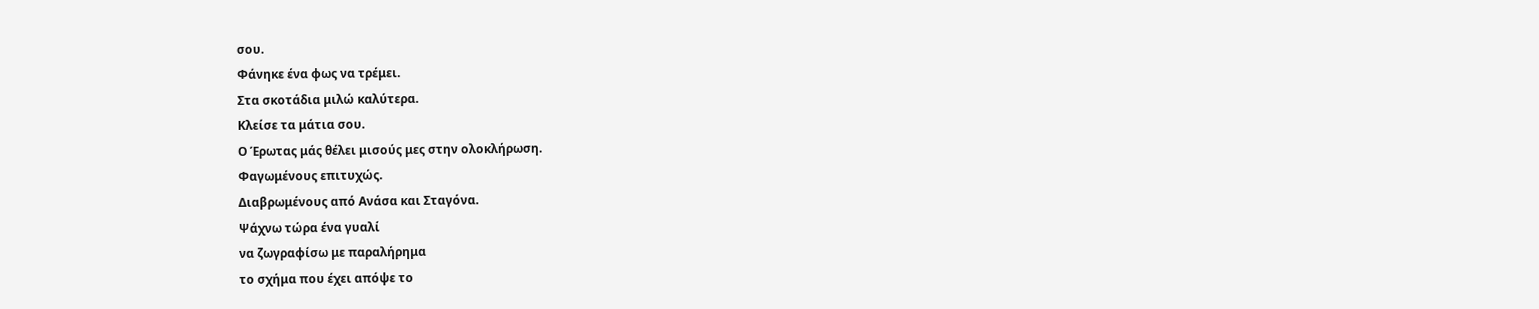σου.
Φάνηκε ένα φως να τρέμει.
Στα σκοτάδια μιλώ καλύτερα.
Κλείσε τα μάτια σου.
Ο Έρωτας μάς θέλει μισούς μες στην ολοκλήρωση.
Φαγωμένους επιτυχώς.
Διαβρωμένους από Ανάσα και Σταγόνα.
Ψάχνω τώρα ένα γυαλί
να ζωγραφίσω με παραλήρημα
το σχήμα που έχει απόψε το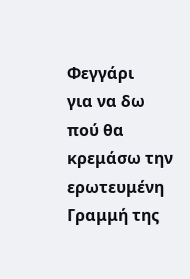Φεγγάρι
για να δω πού θα κρεμάσω την ερωτευμένη Γραμμή της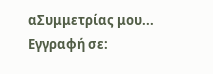αΣυμμετρίας μου...
Εγγραφή σε: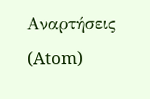Αναρτήσεις (Atom)